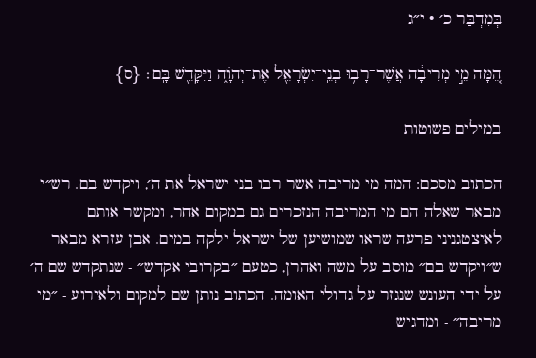בְּמִדְבַּר כ׳ · י״ג

הֵ֚מָּה מֵ֣י מְרִיבָ֔ה אֲשֶׁר־רָב֥וּ בְנֵֽי־יִשְׂרָאֵ֖ל אֶת־יְהֹוָ֑ה וַיִּקָּדֵ֖שׁ בָּֽם׃ {ס}

במילים פשוטות

הכתוב מסכם: המה מי מריבה אשר רבו בני ישראל את ה׳, ויקדש בם. רש״י מבאר שאלה הם מי המריבה הנזכרים גם במקום אחר, ומקשר אותם לאיצטגניני פרעה שראו שמושיען של ישראל ילקה במים. אבן עזרא מבאר ש״ויקדש בם״ מוסב על משה ואהרן, כטעם ״בקרובי אקדש״ - שנתקדש שם ה׳ על ידי העונש שנגזר על גדולי האומה. הכתוב נותן שם למקום ולאירוע - ״מי מריבה״ - ומדגיש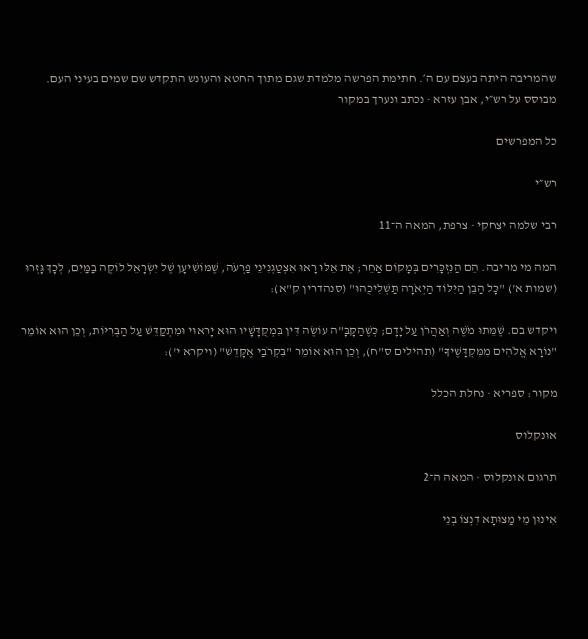שהמריבה היתה בעצם עם ה׳. חתימת הפרשה מלמדת שגם מתוך החטא והעונש התקדש שם שמים בעיני העם.
מבוסס על רש״י, אבן עזרא · נכתב ונערך במקור

כל המפרשים

רש״י

רבי שלמה יצחקי · צרפת, המאה ה־11

המה מי מריבה. הֵם הַנִּזְכָּרִים בְּמָקוֹם אַחֵר; אֶת אֵלּוּ רָאוּ אִצְטַגְנִינֵי פַרְעֹה, שֶׁמּוֹשִׁיעָן שֶׁל יִשְׂרָאֵל לוֹקֶה בַמַּיִם, לְכָךְ גָּזְרוּ (שמות א') "כָּל הַבֵּן הַיִּלּוֹד הַיְאֹרָה תַּשְׁלִיכֻהוּ" (סנהדרין ק"א):

ויקדש בם. שֶׁמֵּתוּ מֹשֶׁה וְאַהֲרֹן עַל יָדָם; כְּשֶׁהַקָּבָּ"ה עוֹשֶׂה דִּין בִּמְקֻדָּשָׁיו הוּא יָראוּי וּמִתְקַדֵּשׁ עַל הַבְּרִיּוֹת, וְכֵן הוּא אוֹמֵר "נוֹרָא אֱלֹהִים מִמִּקְדָּשֶׁיךָ" (תהילים ס"ח), וְכֵן הוּא אוֹמֵר "בִּקְרֹבַי אֶקָּדֵשׁ" (ויקרא י'):

מקור: ספריא · נחלת הכלל

אונקלוס

תרגום אונקלוס · המאה ה־2

אִינוּן מֵי מַצוּתָא דִנְצוֹ בְנֵי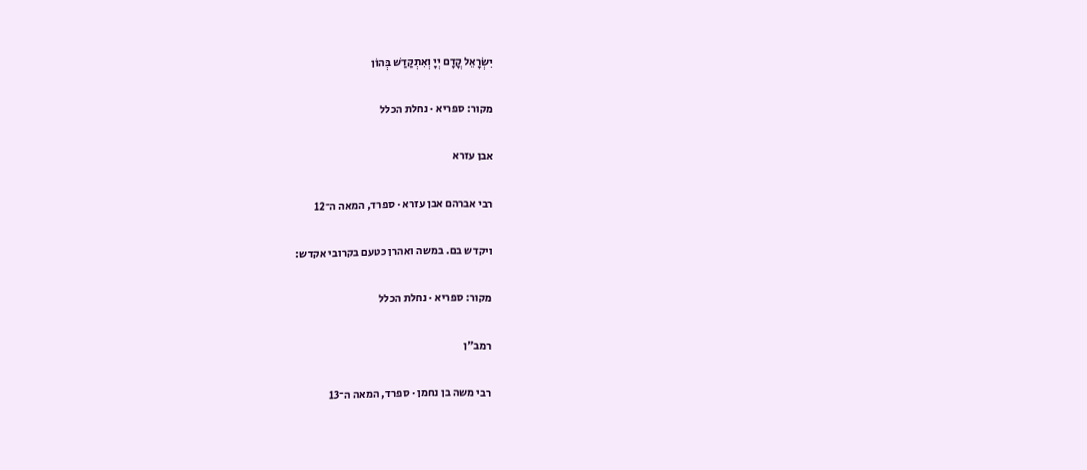יִשְׂרָאֵל קֳדָם יְיָ וְאִתְקַדַשׁ בְּהוֹן

מקור: ספריא · נחלת הכלל

אבן עזרא

רבי אברהם אבן עזרא · ספרד, המאה ה־12

ויקדש בם. במשה ואהרן כטעם בקרובי אקדש:

מקור: ספריא · נחלת הכלל

רמב״ן

רבי משה בן נחמן · ספרד, המאה ה־13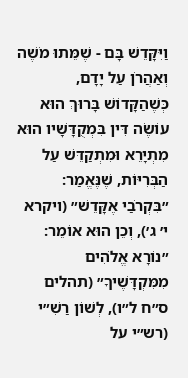וַיִּקָּדֵשׁ בָּם - שֶׁמֵּתוּ מֹשֶׁה וְאַהֲרֹן עַל יָדָם, כְּשֶׁהַקָּדוֹשׁ בָּרוּךְ הוּא עוֹשֶׂה דִּין בִּמְקֻדָּשָׁיו הוּא מִתְיָרֵא וּמִתְקַדֵּשׁ עַל הַבְּרִיּוֹת, שֶׁנֶּאֱמַר: ״בִּקְרֹבַי אֶקָּדֵשׁ״ (ויקרא י׳ ג׳), וְכֵן הוּא אוֹמֵר: ״נוֹרָא אֱלֹהִים מִמִּקְדָּשֶׁיךָ״ (תהלים ס״ח ל״ו), לְשׁוֹן רַשִׁ״י (רש״י על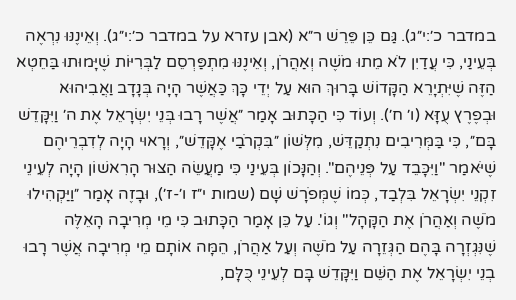במדבר כ׳:י״ג). גַּם כֵּן פֵּרֵשׁ ר״א (אבן עזרא על במדבר כ׳:י״ג). וְאֵינֶנּוּ נִרְאֶה בְּעֵינַי, כִּי עֲדַיִן לֹא מֵתוּ מֹשֶׁה וְאַהֲרֹן, וְאֵינֶנּוּ מִתְפַּרְסֵם לַבְּרִיּוֹת שֶׁיָּמוּתוּ בַּחֵטְא הַזֶּה שֶׁיִּתְיָרֵא הַקָּדוֹשׁ בָּרוּךְ הוּא עַל יְדֵי כָּךְ כַּאֲשֶׁר הָיָה בְּנָדָב וַאֲבִיהוּא וּבְפֶרֶץ עֻזָּא (ו׳ ח׳). וְעוֹד כִּי הַכָּתוּב אָמַר ״אֲשֶׁר רָבוּ בְּנֵי יִשְׂרָאֵל אֶת ה׳ וַיִּקָּדֵשׁ בָּם״, כִּי בַּמְּרִיבִים נִתְקַדֵּשׁ, מִלְּשׁוֹן ״בִּקְרֹבַי אֶקָּדֵשׁ״, וְרָאוּי הָיָה לְדִבְרֵיהֶם שֶׁיֹּאמַר "וַיִּכָּבֵד עַל פְּנֵיהֶם". וְהַנָּכוֹן בְּעֵינַי כִּי מַעֲשֵׂה הַצּוּר הָרִאשׁוֹן הָיָה לְעֵינֵי זִקְנֵי יִשְׂרָאֵל בִּלְבַד, כְּמוֹ שֶׁמְּפֹרָשׁ שָׁם (שמות י״ז ו׳-ז׳), וּבָזֶה אָמַר ״וַיַּקְהִילוּ מֹשֶׁה וְאַהֲרֹן אֶת הַקָּהָל" וְגוֹ'. עַל כֵּן אָמַר הַכָּתוּב כִּי מֵי מְרִיבָה הָאֵלֶּה שֶׁנִּגְזְרָה בָּהֶם הַגְּזֵרָה עַל מֹשֶׁה וְעַל אַהֲרֹן, הֵמָּה אוֹתָם מֵי מְרִיבָה אֲשֶׁר רָבוּ בְנֵי יִשְׂרָאֵל אֶת הַשֵּׁם וַיִּקָּדֵשׁ בָּם לְעֵינֵי כֻּלָּם,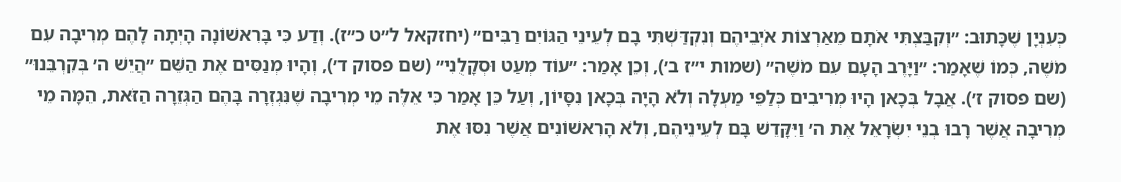כְּעִנְיָן שֶׁכָּתוּב: ״וְקִבַּצְתִּי אֹתָם מֵאַרְצוֹת אֹיְבֵיהֶם וְנִקְדַּשְׁתִּי בָם לְעֵינֵי הַגּוֹיִם רַבִּים״ (יחזקאל ל״ט כ״ז). וְדַע כִּי בָּרִאשׁוֹנָה הָיְתָה לָהֶם מְרִיבָה עִם מֹשֶׁה, כְּמוֹ שֶׁאָמַר: ״וַיָּרֶב הָעָם עִם מֹשֶׁה״ (שמות י״ז ב׳), וְכֵן אָמַר: ״עוֹד מְעַט וּסְקָלֻנִי״ (שם פסוק ד׳), וְהָיוּ מְנַסִּים אֶת הַשֵּׁם ״הֲיֵשׁ ה׳ בְּקִרְבֵּנוּ״ (שם פסוק ז׳). אֲבָל בְּכָאן הָיוּ מְרִיבִים כְּלַפֵּי מַעְלָה וְלֹא הָיָה בְּכָאן נִסָּיוֹן, וְעַל כֵּן אָמַר כִּי אֵלֶּה מֵי מְרִיבָה שֶׁנִּגְזְרָה בָּהֶם הַגְּזֵרָה הַזֹּאת, הֵמָּה מֵי מְרִיבָה אֲשֶׁר רָבוּ בְנֵי יִשְׂרָאֵל אֶת ה׳ וַיִּקָּדֵשׁ בָּם לְעֵינֵיהֶם, וְלֹא הָרִאשׁוֹנִים אֲשֶׁר נִסּוּ אֶת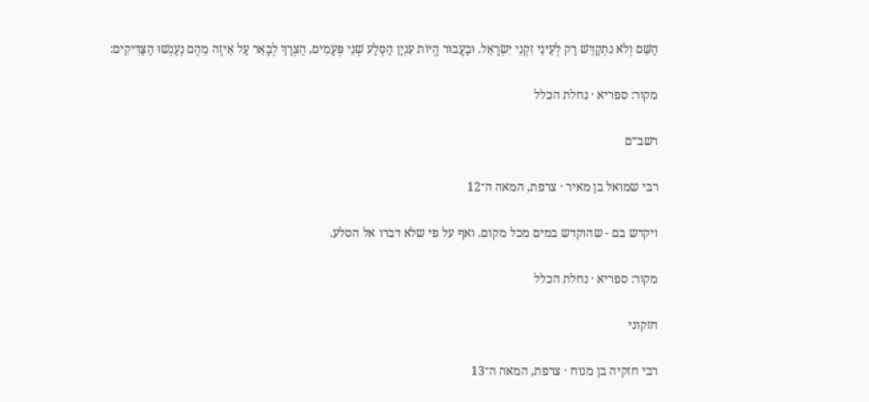הַשֵּׁם וְלֹא נִתְקַדֵּשׁ רַק לְעֵינֵי זִקְנֵי יִשְׂרָאֵל. וּבַעֲבוּר הֱיוֹת עִנְיַן הַסֶּלַע שְׁנֵי פְּעָמִים, הֻצְרַךְ לְבָאֵר עַל אֵיזֶה מֵהֶם נֶעֶנְשׁוּ הַצַּדִּיקִים:

מקור: ספריא · נחלת הכלל

רשב״ם

רבי שמואל בן מאיר · צרפת, המאה ה־12

ויקדש בם - שהוקדש במים מכל מקום. ואף על פי שלא דברו אל הסלע.

מקור: ספריא · נחלת הכלל

חזקוני

רבי חזקיה בן מנוח · צרפת, המאה ה־13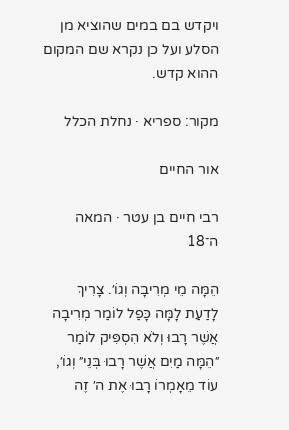ויקדש בם במים שהוציא מן הסלע ועל כן נקרא שם המקום ההוא קדש.

מקור: ספריא · נחלת הכלל

אור החיים

רבי חיים בן עטר · המאה ה־18

הֵמָּה מֵי מְרִיבָה וְגוֹ׳. צָרִיךְ לָדַעַת לָמָּה כָּפַל לוֹמַר מְרִיבָה אֲשֶׁר רָבוּ וְלֹא הִסְפִּיק לוֹמַר ״הֵמָּה מַיִם אֲשֶׁר רָבוּ בְּנֵי״ וְגוֹ׳, עוֹד מֵאָמְרוֹ רָבוּ אֶת ה׳ זֶה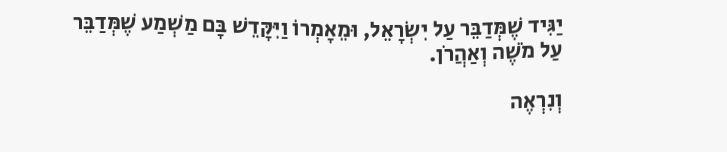יַגִּיד שֶׁמְּדַבֵּר עַל יִשְׂרָאֵל, וּמֵאָמְרוֹ וַיִּקָּדֵשׁ בָּם מַשְׁמַע שֶׁמְּדַבֵּר עַל מֹשֶׁה וְאַהֲרֹן.

וְנִרְאֶה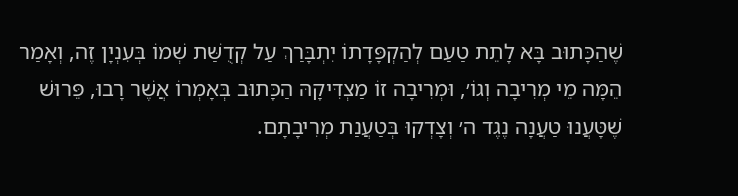שֶׁהַכָּתוּב בָּא לָתֵת טַעַם לְהַקְפָּדָתוֹ יִתְבָּרַךְ עַל קְדֻשַּׁת שְׁמוֹ בְּעִנְיָן זֶה, וְאָמַר הֵמָּה מֵי מְרִיבָה וְגוֹ׳, וּמְרִיבָה זוֹ מַצְדִּיקָהּ הַכָּתוּב בְּאָמְרוֹ אֲשֶׁר רָבוּ, פֵּרוּשׁ שֶׁטָּעֲנוּ טַעֲנָה נֶגֶד ה׳ וְצָדְקוּ בְּטַעֲנַת מְרִיבָתָם.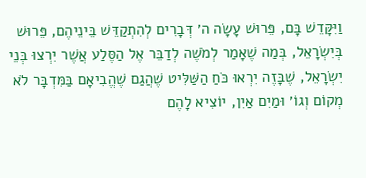וַיִּקָּדֵשׁ בָּם, פֵּרוּשׁ עָשָׂה ה׳ דְּבָרִים לְהִתְקַדֵּשׁ בֵּינֵיהֶם, פֵּרוּשׁ בְּיִשְׂרָאֵל, בְּמַה שֶׁאָמַר לְמֹשֶׁה לְדַבֵּר אֶל הַסֶּלַע אֲשֶׁר יִרְצוּ בְּנֵי יִשְׂרָאֵל, שֶׁבָּזֶה יִרְאוּ כֹּחַ הַשַּׁלִּיט שֶׁהֲגַם שֶׁהֱבִיאָם בַּמִּדְבָּר לֹא מְקוֹם וְגוֹ׳ וּמַיִם אַיִן, יוֹצִיא לָהֶם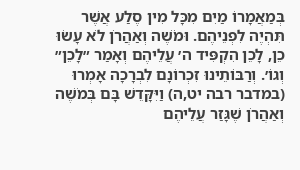בְּמַאֲמָרוֹ מַיִם מִכָּל מִין סֶלַע אֲשֶׁר תִּהְיֶה לִפְנֵיהֶם. וּמֹשֶׁה וְאַהֲרֹן לֹא עָשׂוּ כֵן, לָכֵן הִקְפִּיד ה׳ עֲלֵיהֶם וְאָמַר ״לָכֵן״ וְגוֹ׳. וְרַבּוֹתֵינוּ זִכְרוֹנָם לִבְרָכָה אָמְרוּ (במדבר רבה יט,ה) וַיִּקָּדֵשׁ בָּם בְּמֹשֶׁה וְאַהֲרֹן שֶׁגָּזַר עֲלֵיהֶם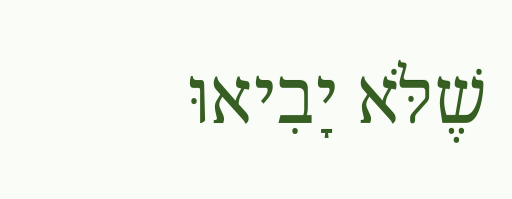שֶׁלֹּא יָבִיאוּ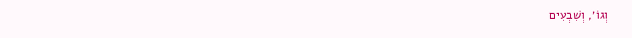וְגוֹ׳, וְשִׁבְעִים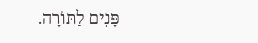פָּנִים לַתּוֹרָה.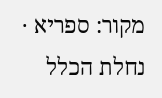מקור: ספריא · נחלת הכלל